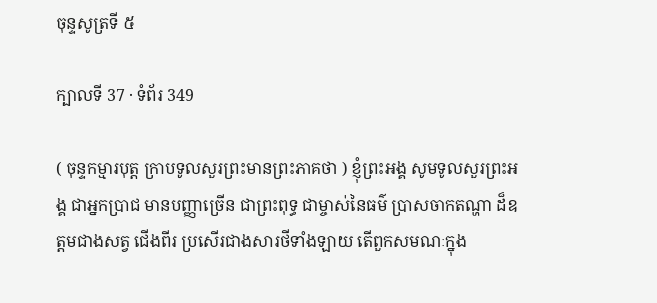ចុន្ទសូត្រទី ៥

ក្បាលទី 37 · ទំព័រ 349

( ចុន្ទកម្មារបុត្ត ក្រាបទូលសួរព្រះមានព្រះភាគថា ) ខ្ញុំព្រះអង្គ សូមទូលសួរព្រះអង្គ ជាអ្នកប្រាជ មានបញ្ញាច្រើន ជាព្រះពុទ្ធ ជាម្ចាស់នៃធម៌ ប្រាសចាកតណ្ហា ដ៏ឧត្តមជាងសត្វ ជើងពីរ ប្រសើរជាងសារថីទាំងឡាយ តើពួកសមណៈក្នុង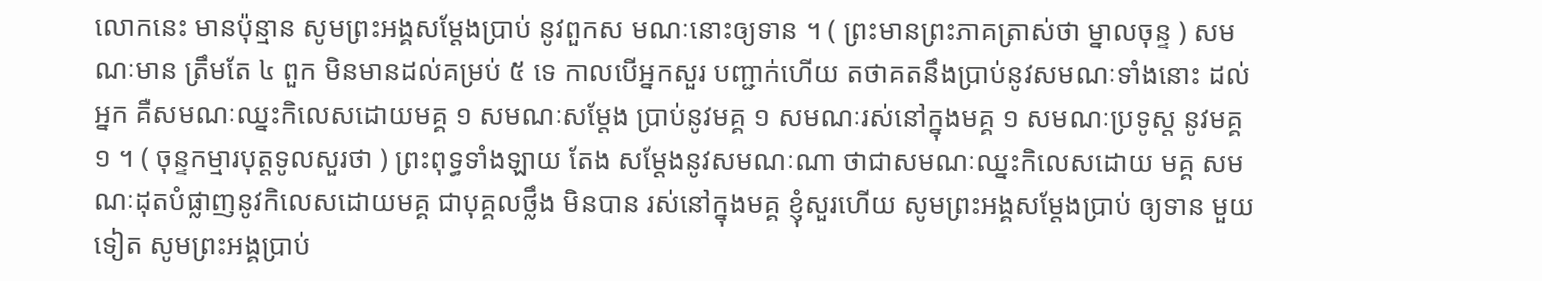លោកនេះ មានប៉ុន្មាន សូមព្រះអង្គសម្តែងប្រាប់ នូវពួកស មណៈនោះឲ្យទាន ។ ( ព្រះមានព្រះភាគត្រាស់ថា ម្នាលចុន្ទ ) សមណៈមាន ត្រឹមតែ ៤ ពួក មិនមានដល់គម្រប់ ៥ ទេ កាលបើអ្នកសួរ បញ្ជាក់ហើយ តថាគតនឹងប្រាប់នូវសមណៈទាំងនោះ ដល់ អ្នក គឺសមណៈឈ្នះកិលេសដោយមគ្គ ១ សមណៈសម្តែង ប្រាប់នូវមគ្គ ១ សមណៈរស់នៅក្នុងមគ្គ ១ សមណៈប្រទូស្ត នូវមគ្គ ១ ។ ( ចុន្ទកម្មារបុត្តទូលសួរថា ) ព្រះពុទ្ធទាំងឡាយ តែង សម្តែងនូវសមណៈណា ថាជាសមណៈឈ្នះកិលេសដោយ មគ្គ សមណៈដុតបំផ្លាញនូវកិលេសដោយមគ្គ ជាបុគ្គលថ្លឹង មិនបាន រស់នៅក្នុងមគ្គ ខ្ញុំសួរហើយ សូមព្រះអង្គសម្តែងប្រាប់ ឲ្យទាន មួយទៀត សូមព្រះអង្គប្រាប់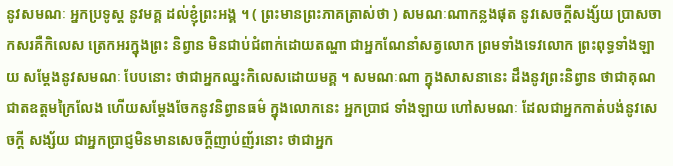នូវសមណៈ អ្នកប្រទូស្ត នូវមគ្គ ដល់ខ្ញុំព្រះអង្គ ។ ( ព្រះមានព្រះភាគត្រាស់ថា ) សមណៈណាកន្លងផុត នូវសេចក្តីសង្ស័យ ប្រាសចាកសរគឺកិលេស ត្រេកអរក្នុងព្រះ និព្វាន មិនជាប់ជំពាក់ដោយតណ្ហា ជាអ្នកណែនាំសត្វលោក ព្រមទាំងទេវលោក ព្រះពុទ្ធទាំងឡាយ សម្តែងនូវសមណៈ បែបនោះ ថាជាអ្នកឈ្នះកិលេសដោយមគ្គ ។ សមណៈណា ក្នុងសាសនានេះ ដឹងនូវព្រះនិព្វាន ថាជាគុណជាតឧត្តមក្រៃលែង ហើយសម្តែងចែកនូវនិព្វានធម៌ ក្នុងលោកនេះ អ្នកប្រាជ ទាំងឡាយ ហៅសមណៈ ដែលជាអ្នកកាត់បង់នូវសេចក្តី សង្ស័យ ជាអ្នកប្រាជ្ញមិនមានសេចក្តីញាប់ញ័រនោះ ថាជាអ្នក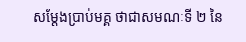សម្តែងប្រាប់មគ្គ ថាជាសមណៈទី ២ នៃ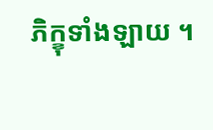ភិក្ខុទាំងឡាយ ។